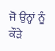ਜੋ ਉਨ੍ਹਾਂ ਨੂੰ ਕੌੜੇ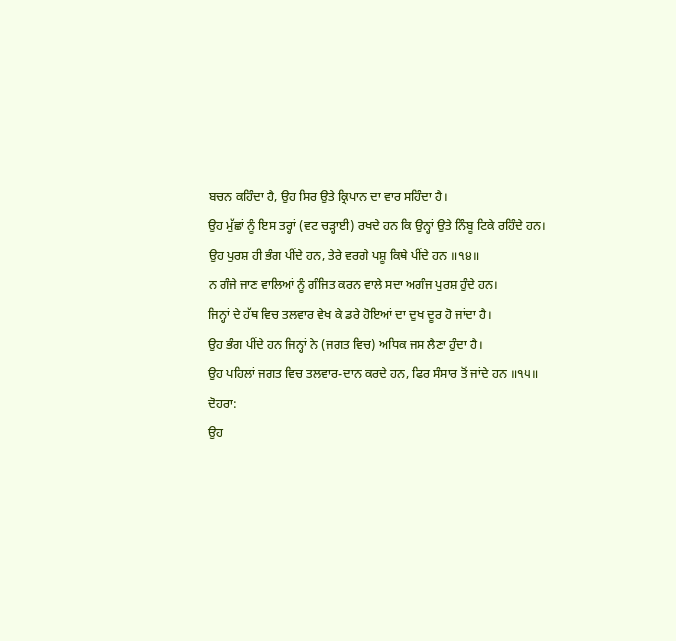ਬਚਨ ਕਹਿੰਦਾ ਹੈ, ਉਹ ਸਿਰ ਉਤੇ ਕ੍ਰਿਪਾਨ ਦਾ ਵਾਰ ਸਹਿੰਦਾ ਹੈ।
ਉਹ ਮੁੱਛਾਂ ਨੂੰ ਇਸ ਤਰ੍ਹਾਂ (ਵਟ ਚੜ੍ਹਾਈ) ਰਖਦੇ ਹਨ ਕਿ ਉਨ੍ਹਾਂ ਉਤੇ ਨਿੰਬੂ ਟਿਕੇ ਰਹਿੰਦੇ ਹਨ।
ਉਹ ਪੁਰਸ਼ ਹੀ ਭੰਗ ਪੀਂਦੇ ਹਨ, ਤੇਰੇ ਵਰਗੇ ਪਸ਼ੂ ਕਿਥੇ ਪੀਂਦੇ ਹਨ ॥੧੪॥
ਨ ਗੰਜੇ ਜਾਣ ਵਾਲਿਆਂ ਨੂੰ ਗੰਜਿਤ ਕਰਨ ਵਾਲੇ ਸਦਾ ਅਗੰਜ ਪੁਰਸ਼ ਹੁੰਦੇ ਹਨ।
ਜਿਨ੍ਹਾਂ ਦੇ ਹੱਥ ਵਿਚ ਤਲਵਾਰ ਵੇਖ ਕੇ ਡਰੇ ਹੋਇਆਂ ਦਾ ਦੁਖ ਦੂਰ ਹੋ ਜਾਂਦਾ ਹੈ।
ਉਹ ਭੰਗ ਪੀਂਦੇ ਹਨ ਜਿਨ੍ਹਾਂ ਨੇ (ਜਗਤ ਵਿਚ) ਅਧਿਕ ਜਸ ਲੈਣਾ ਹੁੰਦਾ ਹੈ।
ਉਹ ਪਹਿਲਾਂ ਜਗਤ ਵਿਚ ਤਲਵਾਰ-ਦਾਨ ਕਰਦੇ ਹਨ, ਫਿਰ ਸੰਸਾਰ ਤੋਂ ਜਾਂਦੇ ਹਨ ॥੧੫॥
ਦੋਹਰਾ:
ਉਹ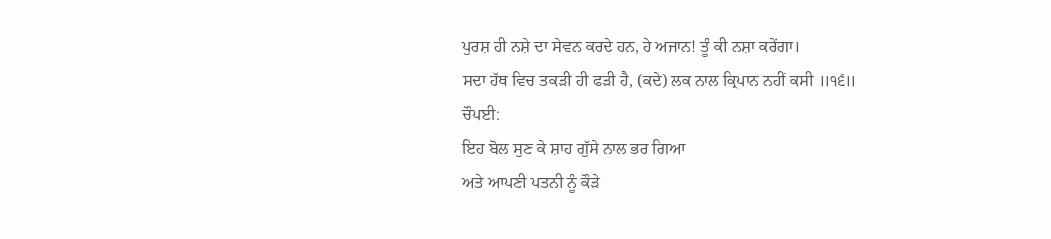ਪੁਰਸ਼ ਹੀ ਨਸ਼ੇ ਦਾ ਸੇਵਨ ਕਰਦੇ ਹਨ, ਹੇ ਅਜਾਨ! ਤੂੰ ਕੀ ਨਸ਼ਾ ਕਰੇਂਗਾ।
ਸਦਾ ਹੱਥ ਵਿਚ ਤਕੜੀ ਹੀ ਫੜੀ ਹੈ, (ਕਦੇ) ਲਕ ਨਾਲ ਕ੍ਰਿਪਾਨ ਨਹੀਂ ਕਸੀ ॥੧੬॥
ਚੌਪਈ:
ਇਹ ਬੋਲ ਸੁਣ ਕੇ ਸ਼ਾਹ ਗੁੱਸੇ ਨਾਲ ਭਰ ਗਿਆ
ਅਤੇ ਆਪਣੀ ਪਤਨੀ ਨੂੰ ਕੌੜੇ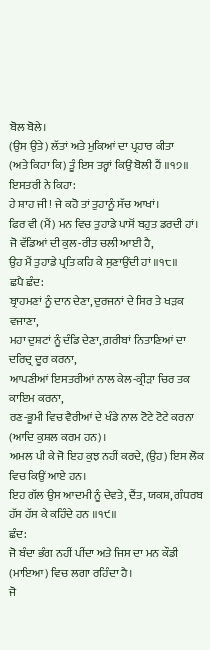ਬੋਲ ਬੋਲੇ।
(ਉਸ ਉਤੇ) ਲੱਤਾਂ ਅਤੇ ਮੁਕਿਆਂ ਦਾ ਪ੍ਰਹਾਰ ਕੀਤਾ
(ਅਤੇ ਕਿਹਾ ਕਿ) ਤੂੰ ਇਸ ਤਰ੍ਹਾਂ ਕਿਉਂ ਬੋਲੀ ਹੈਂ ॥੧੭॥
ਇਸਤਰੀ ਨੇ ਕਿਹਾ:
ਹੇ ਸ਼ਾਹ ਜੀ! ਜੇ ਕਹੋ ਤਾਂ ਤੁਹਾਨੂੰ ਸੱਚ ਆਖਾਂ।
ਫਿਰ ਵੀ (ਮੈਂ) ਮਨ ਵਿਚ ਤੁਹਾਡੇ ਪਾਸੋਂ ਬਹੁਤ ਡਰਦੀ ਹਾਂ।
ਜੋ ਵੱਡਿਆਂ ਦੀ ਕੁਲ-ਰੀਤ ਚਲੀ ਆਈ ਹੈ,
ਉਹ ਮੈਂ ਤੁਹਾਡੇ ਪ੍ਰਤਿ ਕਹਿ ਕੇ ਸੁਣਾਉਂਦੀ ਹਾਂ ॥੧੮॥
ਛਪੈ ਛੰਦ:
ਬ੍ਰਾਹਮਣਾਂ ਨੂੰ ਦਾਨ ਦੇਣਾ, ਦੁਰਜਨਾਂ ਦੇ ਸਿਰ ਤੇ ਖੜਕ ਵਜਾਣਾ,
ਮਹਾ ਦੁਸ਼ਟਾਂ ਨੂੰ ਦੰਡਿ ਦੇਣਾ, ਗ਼ਰੀਬਾਂ ਨਿਤਾਣਿਆਂ ਦਾ ਦਰਿਦ੍ਰ ਦੂਰ ਕਰਨਾ,
ਆਪਣੀਆਂ ਇਸਤਰੀਆਂ ਨਾਲ ਕੇਲ-ਕ੍ਰੀੜਾ ਚਿਰ ਤਕ ਕਾਇਮ ਕਰਨਾ,
ਰਣ-ਭੂਮੀ ਵਿਚ ਵੈਰੀਆਂ ਦੇ ਖੰਡੇ ਨਾਲ ਟੋਟੇ ਟੋਟੇ ਕਰਨਾ (ਆਦਿ ਕੁਸ਼ਲ ਕਰਮ ਹਨ)।
ਅਮਲ ਪੀ ਕੇ ਜੋ ਇਹ ਕੁਝ ਨਹੀਂ ਕਰਦੇ, (ਉਹ) ਇਸ ਲੋਕ ਵਿਚ ਕਿਉਂ ਆਏ ਹਨ।
ਇਹ ਗੱਲ ਉਸ ਆਦਮੀ ਨੂੰ ਦੇਵਤੇ, ਦੈਂਤ, ਯਕਸ਼, ਗੰਧਰਬ ਹੱਸ ਹੱਸ ਕੇ ਕਹਿੰਦੇ ਹਨ ॥੧੯॥
ਛੰਦ:
ਜੋ ਬੰਦਾ ਭੰਗ ਨਹੀਂ ਪੀਂਦਾ ਅਤੇ ਜਿਸ ਦਾ ਮਨ ਕੌਡੀ (ਮਾਇਆ) ਵਿਚ ਲਗਾ ਰਹਿੰਦਾ ਹੈ।
ਜੋ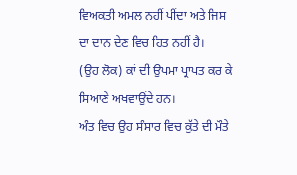ਵਿਅਕਤੀ ਅਮਲ ਨਹੀਂ ਪੀਂਦਾ ਅਤੇ ਜਿਸ ਦਾ ਦਾਨ ਦੇਣ ਵਿਚ ਹਿਤ ਨਹੀਂ ਹੈ।
(ਉਹ ਲੋਕ) ਕਾਂ ਦੀ ਉਪਮਾ ਪ੍ਰਾਪਤ ਕਰ ਕੇ ਸਿਆਣੇ ਅਖਵਾਉਂਦੇ ਹਨ।
ਅੰਤ ਵਿਚ ਉਹ ਸੰਸਾਰ ਵਿਚ ਕੁੱਤੇ ਦੀ ਮੌਤੇ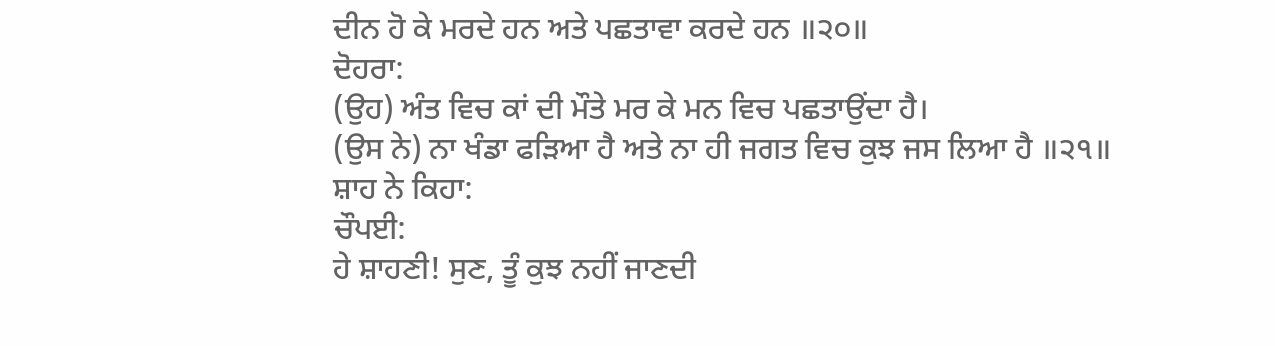ਦੀਨ ਹੋ ਕੇ ਮਰਦੇ ਹਨ ਅਤੇ ਪਛਤਾਵਾ ਕਰਦੇ ਹਨ ॥੨੦॥
ਦੋਹਰਾ:
(ਉਹ) ਅੰਤ ਵਿਚ ਕਾਂ ਦੀ ਮੌਤੇ ਮਰ ਕੇ ਮਨ ਵਿਚ ਪਛਤਾਉਂਦਾ ਹੈ।
(ਉਸ ਨੇ) ਨਾ ਖੰਡਾ ਫੜਿਆ ਹੈ ਅਤੇ ਨਾ ਹੀ ਜਗਤ ਵਿਚ ਕੁਝ ਜਸ ਲਿਆ ਹੈ ॥੨੧॥
ਸ਼ਾਹ ਨੇ ਕਿਹਾ:
ਚੌਪਈ:
ਹੇ ਸ਼ਾਹਣੀ! ਸੁਣ, ਤੂੰ ਕੁਝ ਨਹੀਂ ਜਾਣਦੀ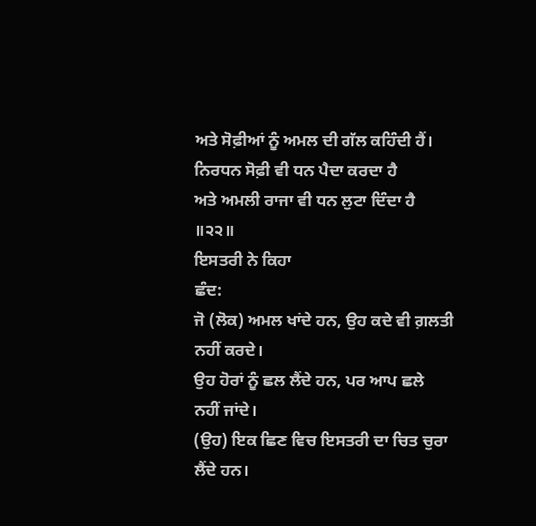ਅਤੇ ਸੋਫ਼ੀਆਂ ਨੂੰ ਅਮਲ ਦੀ ਗੱਲ ਕਹਿੰਦੀ ਹੈਂ।
ਨਿਰਧਨ ਸੋਫ਼ੀ ਵੀ ਧਨ ਪੈਦਾ ਕਰਦਾ ਹੈ
ਅਤੇ ਅਮਲੀ ਰਾਜਾ ਵੀ ਧਨ ਲੁਟਾ ਦਿੰਦਾ ਹੈ ॥੨੨॥
ਇਸਤਰੀ ਨੇ ਕਿਹਾ
ਛੰਦ:
ਜੋ (ਲੋਕ) ਅਮਲ ਖਾਂਦੇ ਹਨ, ਉਹ ਕਦੇ ਵੀ ਗ਼ਲਤੀ ਨਹੀਂ ਕਰਦੇ।
ਉਹ ਹੋਰਾਂ ਨੂੰ ਛਲ ਲੈਂਦੇ ਹਨ, ਪਰ ਆਪ ਛਲੇ ਨਹੀਂ ਜਾਂਦੇ।
(ਉਹ) ਇਕ ਛਿਣ ਵਿਚ ਇਸਤਰੀ ਦਾ ਚਿਤ ਚੁਰਾ ਲੈਂਦੇ ਹਨ।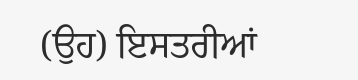(ਉਹ) ਇਸਤਰੀਆਂ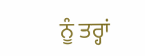ਨੂੰ ਤਰ੍ਹਾਂ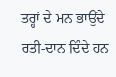ਤਰ੍ਹਾਂ ਦੇ ਮਨ ਭਾਉਂਦੇ ਰਤੀ-ਦਾਨ ਦਿੰਦੇ ਹਨ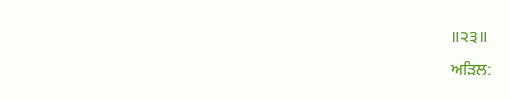॥੨੩॥
ਅੜਿਲ: